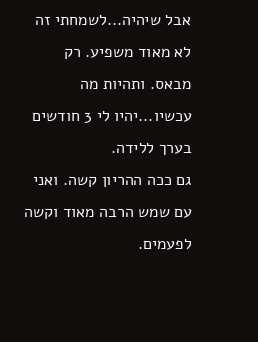אבל שיהיה...לשמחתי זה לא מאוד משפיע. רק מבאס. ותהיות מה עכשיו...יהיו לי 3 חודשים בערך ללידה.
גם ככה ההריון קשה. ואני עם שמש הרבה מאוד וקשה לפעמים.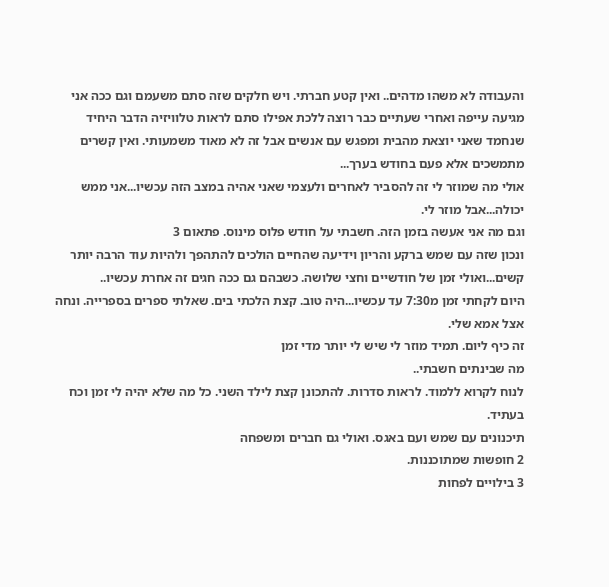והעבודה לא משהו מדהים.. ואין קטע חברתי. ויש חלקים שזה סתם משעמם וגם ככה אני מגיעה עייפה ואחרי שעתיים כבר רוצה ללכת אפילו סתם לראות טלוויזיה הדבר היחיד שנחמד שאני יוצאת מהבית ומפגש עם אנשים אבל זה לא מאוד משמעותי. ואין קשרים מתמשכים אלא פעם בחודש בערך...
אולי מה שמוזר לי זה להסביר לאחרים ולעצמי שאני אהיה במצב הזה עכשיו...אני ממש יכולה...אבל מוזר לי.
וגם מה אני אעשה בזמן הזה. חשבתי על חודש פלוס מינוס. פתאום 3
ונכון שזה עם שמש ברקע והריון וידיעה שהחיים הולכים להתהפך ולהיות עוד הרבה יותר קשים...ואולי זמן של חודשיים וחצי שלושה. כשבהם גם ככה חגים זה אחרת עכשיו..
היום לקחתי זמן מ7:30 עד עכשיו...היה טוב. קצת הלכתי בים. שאלתי ספרים בספרייה. ונחה אצל אמא שלי.
זה כיף ליום. תמיד מוזר לי שיש לי יותר מדי זמן
מה שבינתים חשבתי..
לנוח לקרוא ללמוד. לראות סדרות. להתכונן קצת לילד השני. כל מה שלא יהיה לי זמן וכח בעתיד.
תיכנונים עם שמש ועם באגס. ואולי גם חברים ומשפחה
2 חופשות שמתוכננות.
3 בילויים לפחות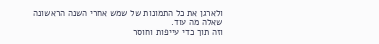ולארגן את כל התמונות של שמש אחרי השנה הראשונה
שאלה מה עוד.
וזה תוך כדי עייפות וחוסר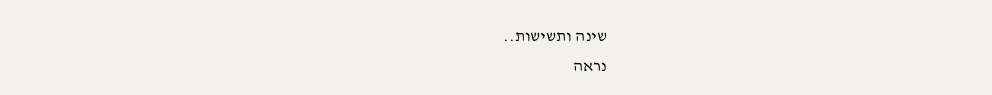שינה ותשישות..
נראה